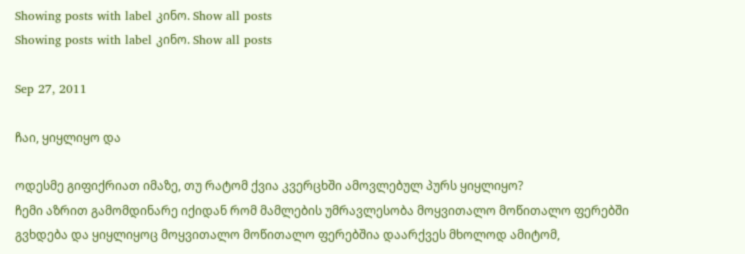Showing posts with label კინო. Show all posts
Showing posts with label კინო. Show all posts

Sep 27, 2011

ჩაი, ყიყლიყო და

ოდესმე გიფიქრიათ იმაზე, თუ რატომ ქვია კვერცხში ამოვლებულ პურს ყიყლიყო?
ჩემი აზრით გამომდინარე იქიდან რომ მამლების უმრავლესობა მოყვითალო მოწითალო ფერებში გვხდება და ყიყლიყოც მოყვითალო მოწითალო ფერებშია დაარქვეს მხოლოდ ამიტომ,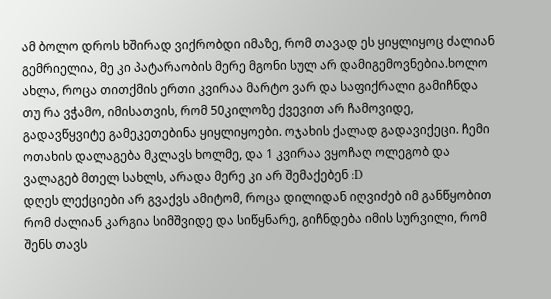ამ ბოლო დროს ხშირად ვიქრობდი იმაზე, რომ თავად ეს ყიყლიყოც ძალიან გემრიელია, მე კი პატარაობის მერე მგონი სულ არ დამიგემოვნებია.ხოლო ახლა, როცა თითქმის ერთი კვირაა მარტო ვარ და საფიქრალი გამიჩნდა თუ რა ვჭამო, იმისათვის, რომ 50კილოზე ქვევით არ ჩამოვიდე, გადავწყვიტე გამეკეთებინა ყიყლიყოები. ოჯახის ქალად გადავიქეცი. ჩემი ოთახის დალაგება მკლავს ხოლმე, და 1 კვირაა ვყოჩაღ ოლეგობ და ვალაგებ მთელ სახლს, არადა მერე კი არ შემაქებენ :D
დღეს ლექციები არ გვაქვს ამიტომ, როცა დილიდან იღვიძებ იმ განწყობით რომ ძალიან კარგია სიმშვიდე და სიწყნარე, გიჩნდება იმის სურვილი, რომ შენს თავს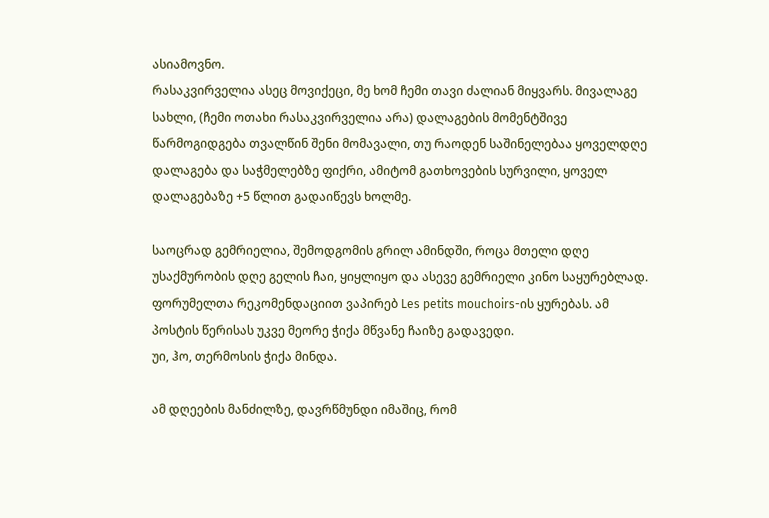ასიამოვნო.
რასაკვირველია ასეც მოვიქეცი, მე ხომ ჩემი თავი ძალიან მიყვარს. მივალაგე სახლი, (ჩემი ოთახი რასაკვირველია არა) დალაგების მომენტშივე წარმოგიდგება თვალწინ შენი მომავალი, თუ რაოდენ საშინელებაა ყოველდღე დალაგება და საჭმელებზე ფიქრი, ამიტომ გათხოვების სურვილი, ყოველ დალაგებაზე +5 წლით გადაიწევს ხოლმე.

საოცრად გემრიელია, შემოდგომის გრილ ამინდში, როცა მთელი დღე უსაქმურობის დღე გელის ჩაი, ყიყლიყო და ასევე გემრიელი კინო საყურებლად. ფორუმელთა რეკომენდაციით ვაპირებ Les petits mouchoirs-ის ყურებას. ამ პოსტის წერისას უკვე მეორე ჭიქა მწვანე ჩაიზე გადავედი.
უი, ჰო, თერმოსის ჭიქა მინდა.

ამ დღეების მანძილზე, დავრწმუნდი იმაშიც, რომ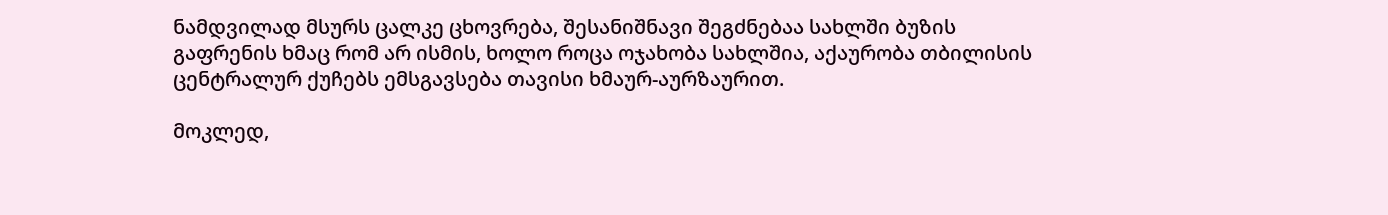ნამდვილად მსურს ცალკე ცხოვრება, შესანიშნავი შეგძნებაა სახლში ბუზის გაფრენის ხმაც რომ არ ისმის, ხოლო როცა ოჯახობა სახლშია, აქაურობა თბილისის ცენტრალურ ქუჩებს ემსგავსება თავისი ხმაურ-აურზაურით.

მოკლედ,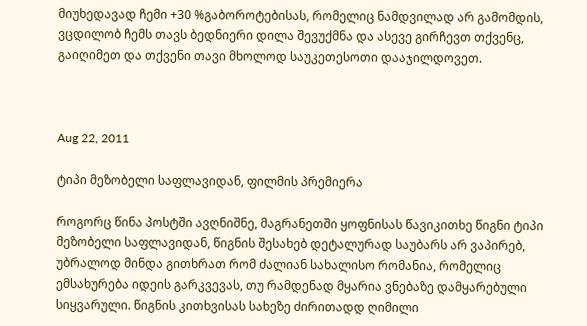მიუხედავად ჩემი +30 %გაბოროტებისას, რომელიც ნამდვილად არ გამომდის, ვცდილობ ჩემს თავს ბედნიერი დილა შევუქმნა და ასევე გირჩევთ თქვენც, გაიღიმეთ და თქვენი თავი მხოლოდ საუკეთესოთი დააჯილდოვეთ.



Aug 22, 2011

ტიპი მეზობელი საფლავიდან, ფილმის პრემიერა

როგორც წინა პოსტში ავღნიშნე, მაგრანეთში ყოფნისას წავიკითხე წიგნი ტიპი მეზობელი საფლავიდან, წიგნის შესახებ დეტალურად საუბარს არ ვაპირებ, უბრალოდ მინდა გითხრათ რომ ძალიან სახალისო რომანია, რომელიც ემსახურება იდეის გარკვევას, თუ რამდენად მყარია ვნებაზე დამყარებული სიყვარული. წიგნის კითხვისას სახეზე ძირითადდ ღიმილი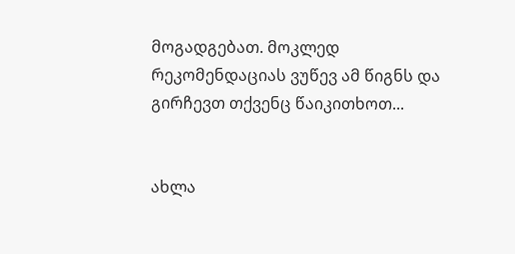მოგადგებათ. მოკლედ რეკომენდაციას ვუწევ ამ წიგნს და გირჩევთ თქვენც წაიკითხოთ...


ახლა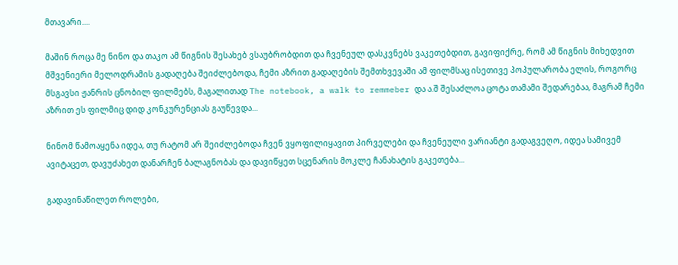მთავარი....

მაშინ როცა მე ნინო და თაკო ამ წიგნის შესახებ ვსაუბრობდით და ჩვენეულ დასკვნებს ვაკეთებდით, გავიფიქრე, რომ ამ წიგნის მიხედვით მშვენიერი მელოდრამის გადაღება შეიძლებოდა, ჩემი აზრით გადაღების შემთხვევაში ამ ფილმსაც ისეთივე პოპულარობა ელის, როგორც მსგავსი ჟანრის ცნობილ ფილმებს, მაგალითად The notebook, a walk to remmeber და ა.შ შესაძლოა ცოტა თამამი შედარებაა, მაგრამ ჩემი აზრით ეს ფილმიც დიდ კონკურენციას გაუწევდა...

ნინომ წამოაყენა იდეა, თუ რატომ არ შეიძლებოდა ჩვენ ვყოფილიყავით პირველები და ჩვენეული ვარიანტი გადაგვეღო, იდეა სამივემ ავიტაცეთ, დავუძახეთ დანარჩენ ბალაგნობას და დავიწყეთ სცენარის მოკლე ჩანახატის გაკეთება...

გადავინაწილეთ როლები,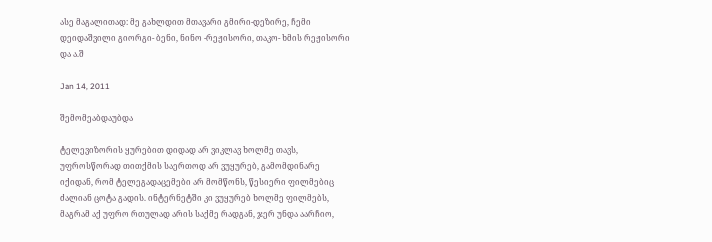ასე მაგალითად: მე გახლდით მთავარი გმირი-დეზირე, ჩემი დეიდაშვილი გიორგი- ბენი, ნინო -რეჟისორი, თაკო- ხმის რეჟისორი და ა.შ

Jan 14, 2011

შემომეაბდაუბდა

ტელევიზორის ყურებით დიდად არ ვიკლავ ხოლმე თავს, უფროსწორად თითქმის საერთოდ არ ვუყურებ, გამომდინარე იქიდან, რომ ტელეგადაცემები არ მომწონს, წესიერი ფილმებიც ძალიან ცოტა გადის. ინტერნეტში კი ვუყურებ ხოლმე ფილმებს, მაგრამ აქ უფრო რთულად არის საქმე რადგან, ჯერ უნდა აარჩიო,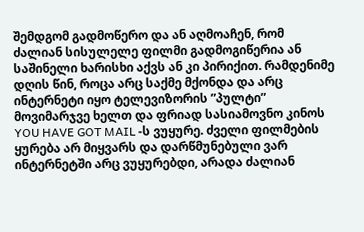შემდგომ გადმოწერო და ან აღმოაჩენ, რომ ძალიან სისულელე ფილმი გადმოგიწერია ან საშინელი ხარისხი აქვს ან კი პირიქით. რამდენიმე დღის წინ, როცა არც საქმე მქონდა და არც ინტერნეტი იყო ტელევიზორის ”პულტი” მოვიმარჯვე ხელთ და ფრიად სასიამოვნო კინოს YOU HAVE GOT MAIL -ს ვუყურე. ძველი ფილმების ყურება არ მიყვარს და დარწმუნებული ვარ ინტერნეტში არც ვუყურებდი, არადა ძალიან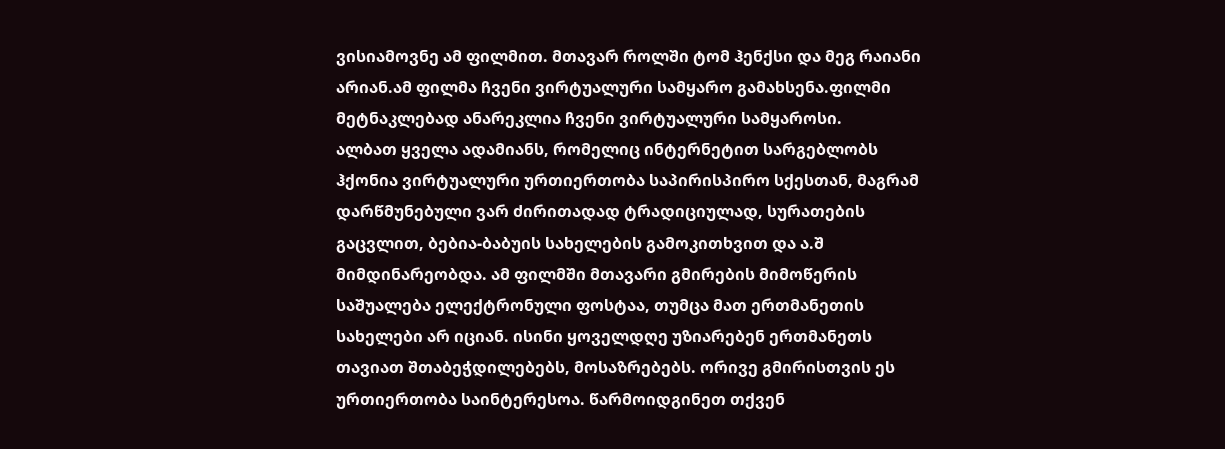ვისიამოვნე ამ ფილმით. მთავარ როლში ტომ ჰენქსი და მეგ რაიანი არიან.ამ ფილმა ჩვენი ვირტუალური სამყარო გამახსენა.ფილმი მეტნაკლებად ანარეკლია ჩვენი ვირტუალური სამყაროსი.
ალბათ ყველა ადამიანს, რომელიც ინტერნეტით სარგებლობს ჰქონია ვირტუალური ურთიერთობა საპირისპირო სქესთან, მაგრამ დარწმუნებული ვარ ძირითადად ტრადიციულად, სურათების გაცვლით, ბებია-ბაბუის სახელების გამოკითხვით და ა.შ მიმდინარეობდა. ამ ფილმში მთავარი გმირების მიმოწერის საშუალება ელექტრონული ფოსტაა, თუმცა მათ ერთმანეთის სახელები არ იციან. ისინი ყოველდღე უზიარებენ ერთმანეთს თავიათ შთაბეჭდილებებს, მოსაზრებებს. ორივე გმირისთვის ეს ურთიერთობა საინტერესოა. წარმოიდგინეთ თქვენ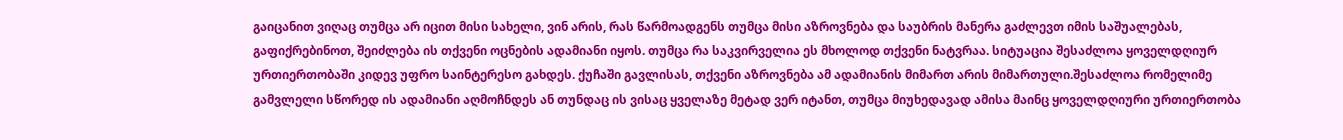გაიცანით ვიღაც თუმცა არ იცით მისი სახელი, ვინ არის, რას წარმოადგენს თუმცა მისი აზროვნება და საუბრის მანერა გაძლევთ იმის საშუალებას, გაფიქრებინოთ, შეიძლება ის თქვენი ოცნების ადამიანი იყოს. თუმცა რა საკვირველია ეს მხოლოდ თქვენი ნატვრაა. სიტუაცია შესაძლოა ყოველდღიურ ურთიერთობაში კიდევ უფრო საინტერესო გახდეს. ქუჩაში გავლისას, თქვენი აზროვნება ამ ადამიანის მიმართ არის მიმართული.შესაძლოა რომელიმე გამვლელი სწორედ ის ადამიანი აღმოჩნდეს ან თუნდაც ის ვისაც ყველაზე მეტად ვერ იტანთ, თუმცა მიუხედავად ამისა მაინც ყოველდღიური ურთიერთობა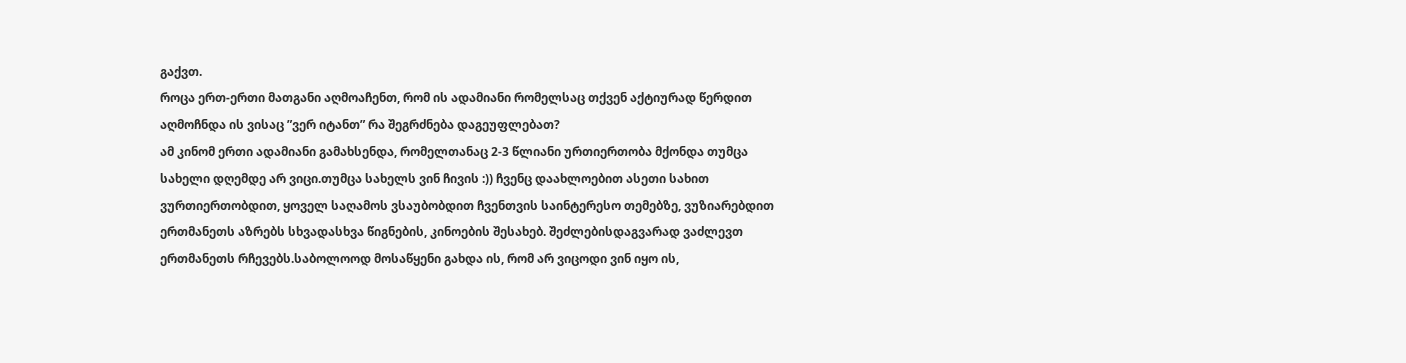გაქვთ.
როცა ერთ-ერთი მათგანი აღმოაჩენთ, რომ ის ადამიანი რომელსაც თქვენ აქტიურად წერდით აღმოჩნდა ის ვისაც ”ვერ იტანთ” რა შეგრძნება დაგეუფლებათ?
ამ კინომ ერთი ადამიანი გამახსენდა, რომელთანაც 2-3 წლიანი ურთიერთობა მქონდა თუმცა სახელი დღემდე არ ვიცი.თუმცა სახელს ვინ ჩივის :)) ჩვენც დაახლოებით ასეთი სახით ვურთიერთობდით, ყოველ საღამოს ვსაუბობდით ჩვენთვის საინტერესო თემებზე, ვუზიარებდით ერთმანეთს აზრებს სხვადასხვა წიგნების, კინოების შესახებ. შეძლებისდაგვარად ვაძლევთ ერთმანეთს რჩევებს.საბოლოოდ მოსაწყენი გახდა ის, რომ არ ვიცოდი ვინ იყო ის,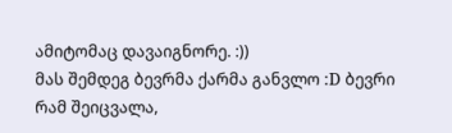ამიტომაც დავაიგნორე. :))
მას შემდეგ ბევრმა ქარმა განვლო :D ბევრი რამ შეიცვალა,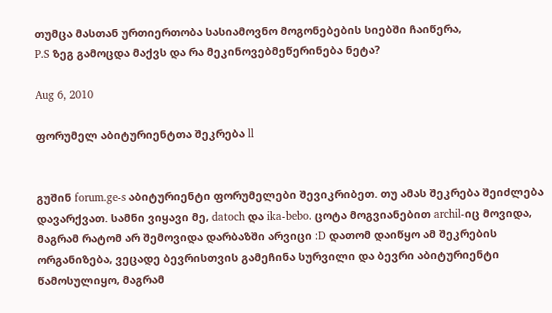თუმცა მასთან ურთიერთობა სასიამოვნო მოგონებების სიებში ჩაიწერა,
P.S ზეგ გამოცდა მაქვს და რა მეკინოვებმეწერინება ნეტა?

Aug 6, 2010

ფორუმელ აბიტურიენტთა შეკრება ll


გუშინ forum.ge-s აბიტურიენტი ფორუმელები შევიკრიბეთ. თუ ამას შეკრება შეიძლება დავარქვათ. სამნი ვიყავი მე, datoch და ika-bebo. ცოტა მოგვიანებით archil-იც მოვიდა, მაგრამ რატომ არ შემოვიდა დარბაზში არვიცი :D დათომ დაიწყო ამ შეკრების ორგანიზება, ვეცადე ბევრისთვის გამეჩინა სურვილი და ბევრი აბიტურიენტი წამოსულიყო, მაგრამ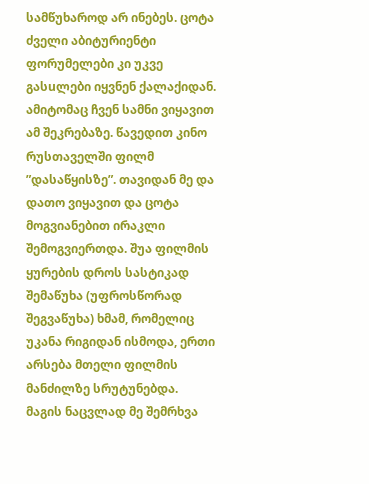სამწუხაროდ არ ინებეს. ცოტა ძველი აბიტურიენტი ფორუმელები კი უკვე გასuლები იყვნენ ქალაქიდან. ამიტომაც ჩვენ სამნი ვიყავით ამ შეკრებაზე. წავედით კინო რუსთაველში ფილმ ”დასაწყისზე”. თავიდან მე და დათო ვიყავით და ცოტა მოგვიანებით ირაკლი შემოგვიერთდა. შუა ფილმის ყურების დროს სასტიკად შემაწუხა (უფროსწორად შეგვაწუხა) ხმამ, რომელიც უკანა რიგიდან ისმოდა, ერთი არსება მთელი ფილმის მანძილზე სრუტუნებდა. მაგის ნაცვლად მე შემრხვა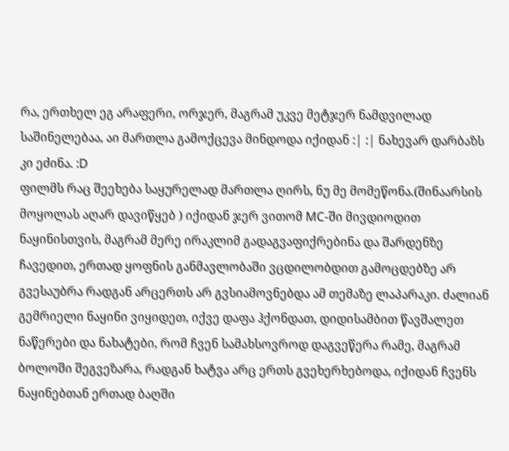რა, ერთხელ ეგ არაფერი, ორჯერ, მაგრამ უკვე მეტჯერ ნამდვილად საშინელებაა, აი მართლა გამოქცევა მინდოდა იქიდან :| :| ნახევარ დარბაზს კი ეძინა. :D
ფილმს რაც შეეხება საყურელად მართლა ღირს, ნუ მე მომეწონა.(შინაარსის მოყოლას აღარ დავიწყებ ) იქიდან ჯერ ვითომ MC-ში მივდიოდით ნაყინისთვის, მაგრამ მერე ირაკლიმ გადაგვაფიქრებინა და შარდენზე ჩავედით, ერთად ყოფნის განმავლობაში ვცდილობდით გამოცდებზე არ გვესაუბრა რადგან არცერთს არ გვსიამოვნებდა ამ თემაზე ლაპარაკი. ძალიან გემრიელი ნაყინი ვიყიდეთ, იქვე დაფა ჰქონდათ, დიდისამბით წავშალეთ ნაწერები და ნახატები, რომ ჩვენ სამახსოვროდ დაგვეწერა რამე, მაგრამ ბოლოში შეგვეზარა, რადგან ხატვა არც ერთს გვეხერხებოდა, იქიდან ჩვენს ნაყინებთან ერთად ბაღში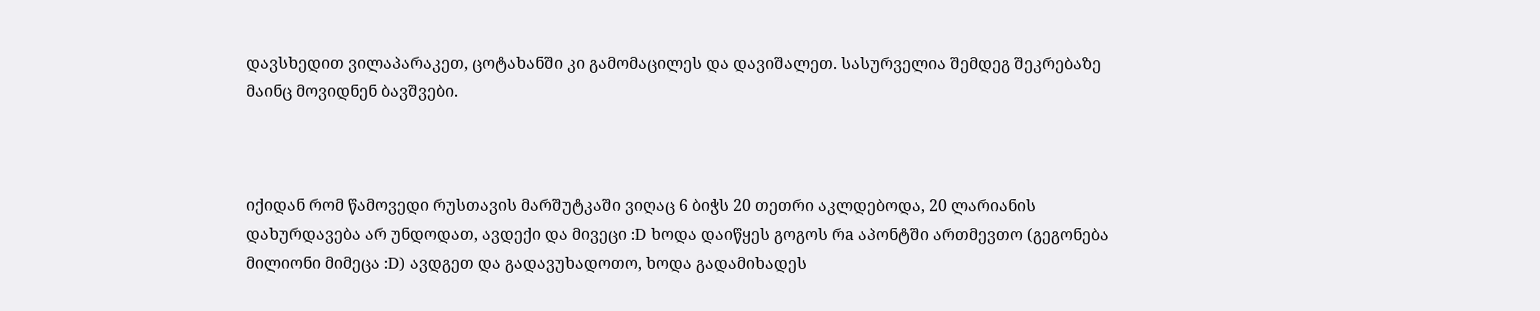დავსხედით ვილაპარაკეთ, ცოტახანში კი გამომაცილეს და დავიშალეთ. სასურველია შემდეგ შეკრებაზე მაინც მოვიდნენ ბავშვები.



იქიდან რომ წამოვედი რუსთავის მარშუტკაში ვიღაც 6 ბიჭს 20 თეთრი აკლდებოდა, 20 ლარიანის დახურდავება არ უნდოდათ, ავდექი და მივეცი :D ხოდა დაიწყეს გოგოს რa აპონტში ართმევთო (გეგონება მილიონი მიმეცა :D) ავდგეთ და გადავუხადოთო, ხოდა გადამიხადეს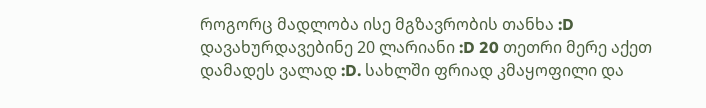როგორც მადლობა ისე მგზავრობის თანხა :D დავახურდავებინე 20 ლარიანი :D 20 თეთრი მერე აქეთ დამადეს ვალად :D. სახლში ფრიად კმაყოფილი და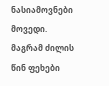ნასიამოვნები მოვედი. მაგრამ ძილის წინ ფეხები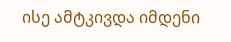ისე ამტკივდა იმდენი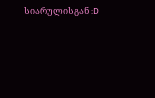სიარულისგან :D